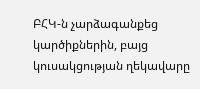ԲՀԿ-ն չարձագանքեց կարծիքներին, բայց կուսակցության ղեկավարը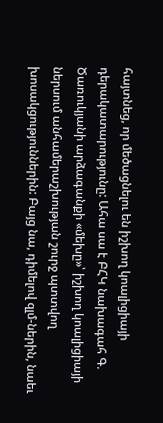հայտնեց, որ մեծացնելու են իշխող կոալիցիայի դերակատարությունը: Ահա սա է ԲՀԿ նախագահ Գ. Ծառուկյանի արձագանքի «մեխը»՝ իշխող կոալիցիայի ներսում անհամերաշխության շուրջ պտտվող խոսակցություններին: Բայց նա, դիմելով զլմ-ներին, նաեւ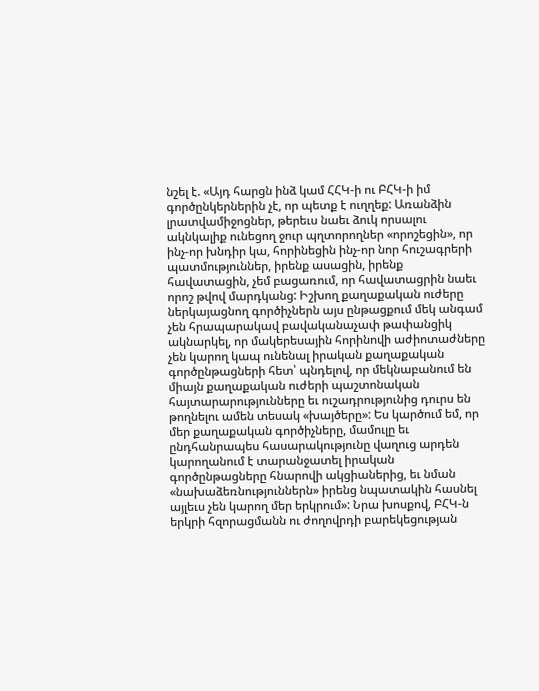նշել է. «Այդ հարցն ինձ կամ ՀՀԿ-ի ու ԲՀԿ-ի իմ գործընկերներին չէ, որ պետք է ուղղեք: Առանձին լրատվամիջոցներ, թերեւս նաեւ ձուկ որսալու ակնկալիք ունեցող ջուր պղտորողներ «որոշեցին», որ ինչ-որ խնդիր կա, հորինեցին ինչ-որ նոր հուշագրերի պատմություններ, իրենք ասացին, իրենք հավատացին, չեմ բացառում, որ հավատացրին նաեւ որոշ թվով մարդկանց: Իշխող քաղաքական ուժերը ներկայացնող գործիչներն այս ընթացքում մեկ անգամ չեն հրապարակավ բավականաչափ թափանցիկ ակնարկել, որ մակերեսային հորինովի աժիոտաժները չեն կարող կապ ունենալ իրական քաղաքական գործընթացների հետ՝ պնդելով, որ մեկնաբանում են միայն քաղաքական ուժերի պաշտոնական հայտարարությունները եւ ուշադրությունից դուրս են թողնելու ամեն տեսակ «խայծերը»: Ես կարծում եմ, որ մեր քաղաքական գործիչները, մամուլը եւ ընդհանրապես հասարակությունը վաղուց արդեն կարողանում է տարանջատել իրական գործընթացները հնարովի ակցիաներից, եւ նման «նախաձեռնություններն» իրենց նպատակին հասնել այլեւս չեն կարող մեր երկրում»: Նրա խոսքով, ԲՀԿ-ն երկրի հզորացմանն ու ժողովրդի բարեկեցության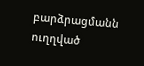բարձրացմանն ուղղված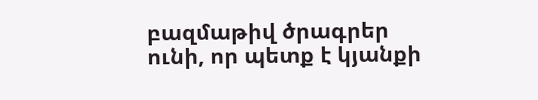բազմաթիվ ծրագրեր ունի, որ պետք է կյանքի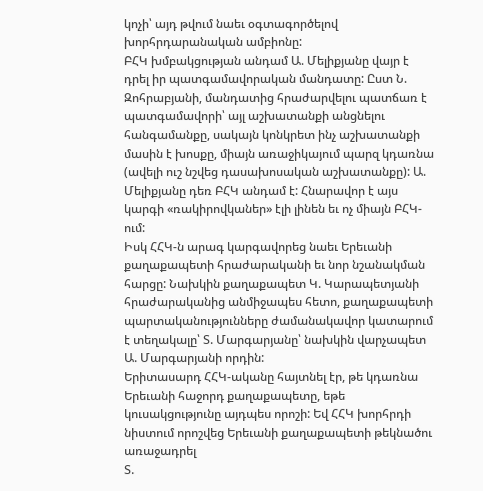կոչի՝ այդ թվում նաեւ օգտագործելով խորհրդարանական ամբիոնը:
ԲՀԿ խմբակցության անդամ Ա. Մելիքյանը վայր է դրել իր պատգամավորական մանդատը: Ըստ Ն. Զոհրաբյանի, մանդատից հրաժարվելու պատճառ է պատգամավորի՝ այլ աշխատանքի անցնելու հանգամանքը, սակայն կոնկրետ ինչ աշխատանքի մասին է խոսքը, միայն առաջիկայում պարզ կդառնա (ավելի ուշ նշվեց դասախոսական աշխատանքը): Ա. Մելիքյանը դեռ ԲՀԿ անդամ է: Հնարավոր է այս կարգի «ռակիրովկաներ» էլի լինեն եւ ոչ միայն ԲՀԿ-ում:
Իսկ ՀՀԿ-ն արագ կարգավորեց նաեւ Երեւանի քաղաքապետի հրաժարականի եւ նոր նշանակման հարցը: Նախկին քաղաքապետ Կ. Կարապետյանի հրաժարականից անմիջապես հետո, քաղաքապետի պարտականությունները ժամանակավոր կատարում է տեղակալը՝ Տ. Մարգարյանը՝ նախկին վարչապետ Ա. Մարգարյանի որդին:
Երիտասարդ ՀՀԿ-ականը հայտնել էր, թե կդառնա Երեւանի հաջորդ քաղաքապետը, եթե կուսակցությունը այդպես որոշի: Եվ ՀՀԿ խորհրդի նիստում որոշվեց Երեւանի քաղաքապետի թեկնածու առաջադրել
Տ.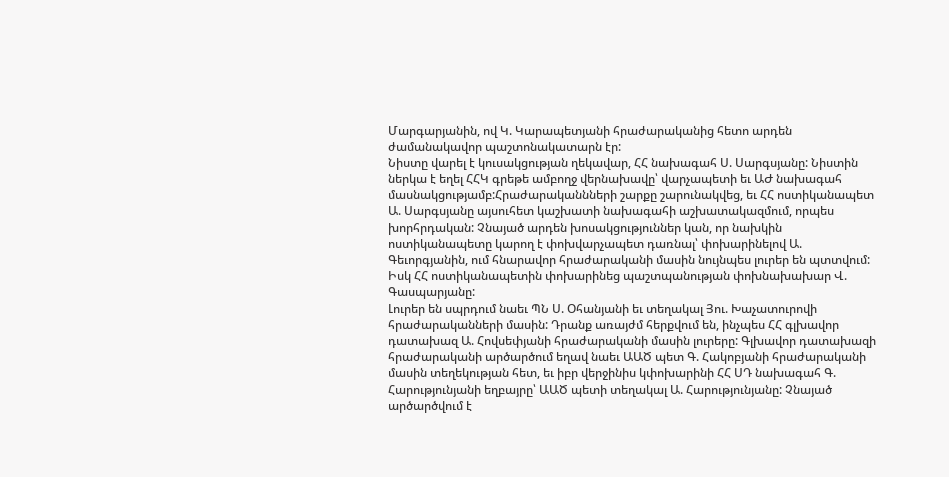Մարգարյանին, ով Կ. Կարապետյանի հրաժարականից հետո արդեն ժամանակավոր պաշտոնակատարն էր:
Նիստը վարել է կուսակցության ղեկավար, ՀՀ նախագահ Ս. Սարգսյանը: Նիստին ներկա է եղել ՀՀԿ գրեթե ամբողջ վերնախավը՝ վարչապետի եւ ԱԺ նախագահ մասնակցությամբ:Հրաժարականնների շարքը շարունակվեց, եւ ՀՀ ոստիկանապետ Ա. Սարգսյանը այսուհետ կաշխատի նախագահի աշխատակազմում, որպես խորհրդական: Չնայած արդեն խոսակցություններ կան, որ նախկին ոստիկանապետը կարող է փոխվարչապետ դառնալ՝ փոխարինելով Ա. Գեւորգյանին, ում հնարավոր հրաժարականի մասին նույնպես լուրեր են պտտվում: Իսկ ՀՀ ոստիկանապետին փոխարինեց պաշտպանության փոխնախախար Վ. Գասպարյանը:
Լուրեր են սպրդում նաեւ ՊՆ Ս. Օհանյանի եւ տեղակալ Յու. Խաչատուրովի հրաժարականների մասին: Դրանք առայժմ հերքվում են, ինչպես ՀՀ գլխավոր դատախազ Ա. Հովսեփյանի հրաժարականի մասին լուրերը: Գլխավոր դատախազի հրաժարականի արծարծում եղավ նաեւ ԱԱԾ պետ Գ. Հակոբյանի հրաժարականի մասին տեղեկության հետ, եւ իբր վերջինիս կփոխարինի ՀՀ ՍԴ նախագահ Գ. Հարությունյանի եղբայրը՝ ԱԱԾ պետի տեղակալ Ա. Հարությունյանը: Չնայած արծարծվում է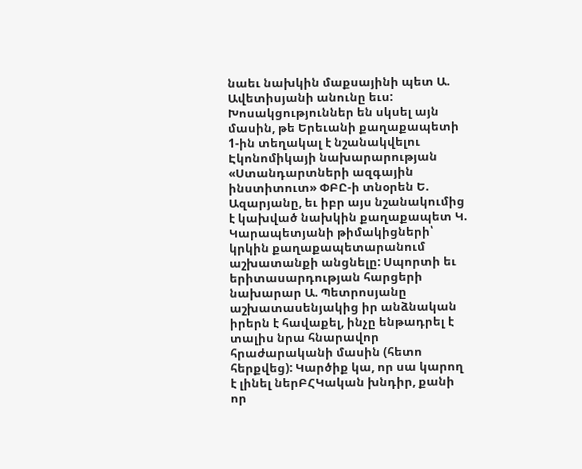նաեւ նախկին մաքսայինի պետ Ա. Ավետիսյանի անունը եւս:
Խոսակցություններ են սկսել այն մասին, թե Երեւանի քաղաքապետի 1-ին տեղակալ է նշանակվելու Էկոնոմիկայի նախարարության «Ստանդարտների ազգային ինստիտուտ» ՓԲԸ-ի տնօրեն Ե. Ազարյանը, եւ իբր այս նշանակումից է կախված նախկին քաղաքապետ Կ. Կարապետյանի թիմակիցների՝ կրկին քաղաքապետարանում աշխատանքի անցնելը: Սպորտի եւ երիտասարդության հարցերի նախարար Ա. Պետրոսյանը աշխատասենյակից իր անձնական իրերն է հավաքել, ինչը ենթադրել է տալիս նրա հնարավոր հրաժարականի մասին (հետո հերքվեց): Կարծիք կա, որ սա կարող է լինել ներԲՀԿական խնդիր, քանի որ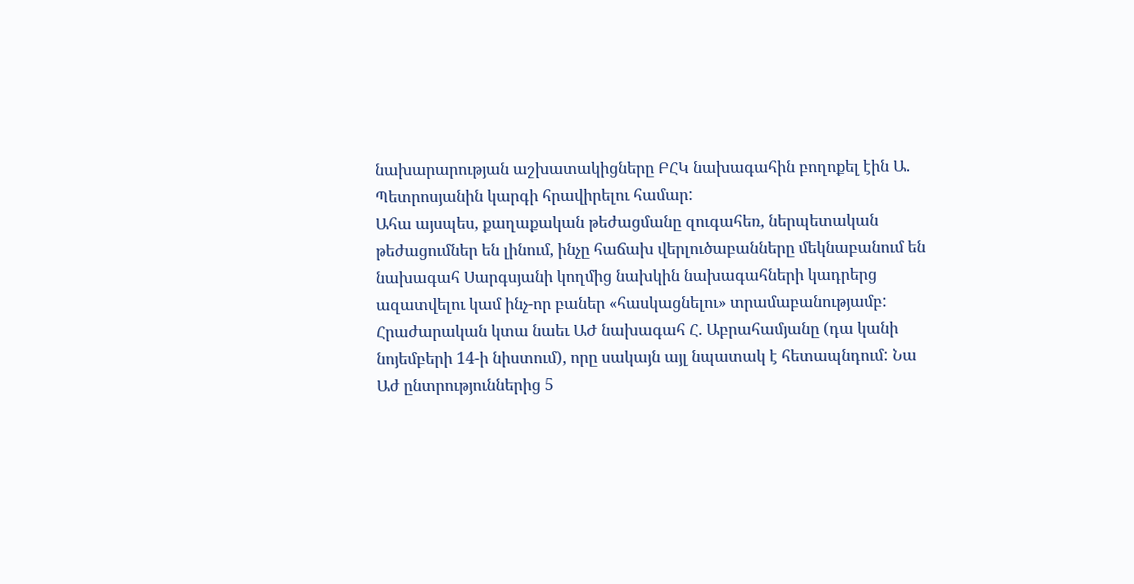նախարարության աշխատակիցները ԲՀԿ նախագահին բողոքել էին Ա. Պետրոսյանին կարգի հրավիրելու համար:
Ահա այսպես, քաղաքական թեժացմանը զուգահեռ, ներպետական թեժացումներ են լինում, ինչը հաճախ վերլուծաբանները մեկնաբանում են նախագահ Սարգսյանի կողմից նախկին նախագահների կադրերց ազատվելու կամ ինչ-որ բաներ «հասկացնելու» տրամաբանությամբ:
Հրաժարական կտա նաեւ ԱԺ նախագահ Հ. Աբրահամյանը (դա կանի նոյեմբերի 14-ի նիստում), որը սակայն այլ նպատակ է հետապնդում: Նա Աժ ընտրություններից 5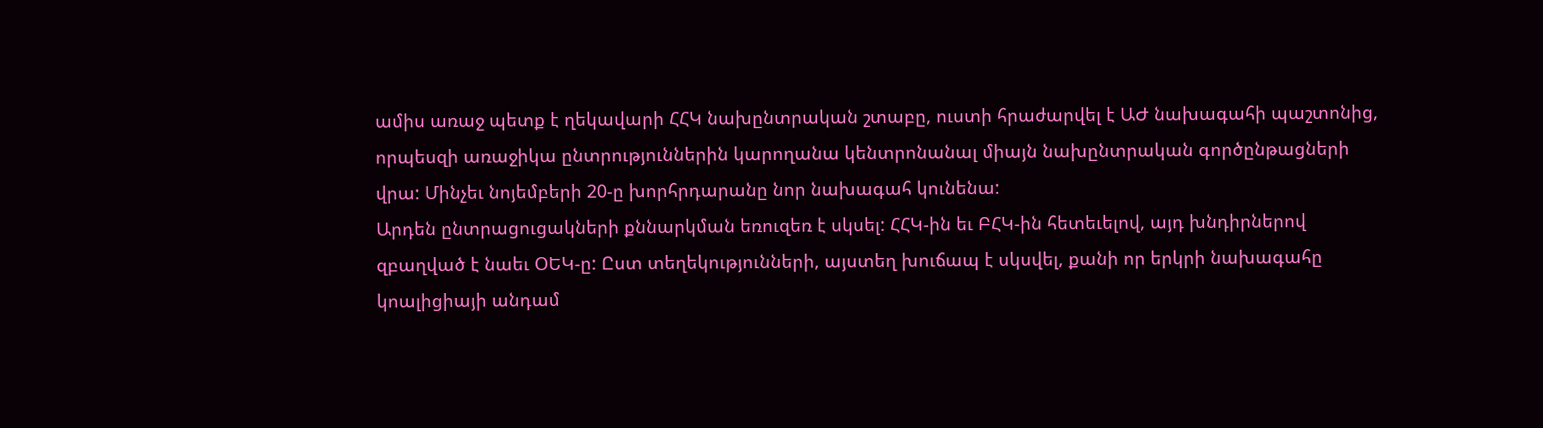ամիս առաջ պետք է ղեկավարի ՀՀԿ նախընտրական շտաբը, ուստի հրաժարվել է ԱԺ նախագահի պաշտոնից, որպեսզի առաջիկա ընտրություններին կարողանա կենտրոնանալ միայն նախընտրական գործընթացների վրա: Մինչեւ նոյեմբերի 20-ը խորհրդարանը նոր նախագահ կունենա:
Արդեն ընտրացուցակների քննարկման եռուզեռ է սկսել: ՀՀԿ-ին եւ ԲՀԿ-ին հետեւելով, այդ խնդիրներով զբաղված է նաեւ ՕԵԿ-ը: Ըստ տեղեկությունների, այստեղ խուճապ է սկսվել, քանի որ երկրի նախագահը կոալիցիայի անդամ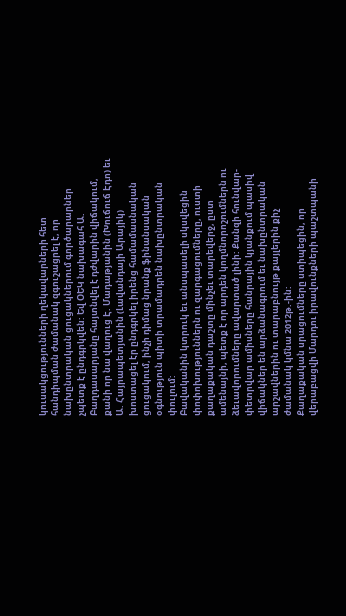կուսակցությունների ղեկավարների հետ հանդիպման ժամանակ զգուշացրել է, որ նախընտրական ցուցակներում գործարարներ չպետք է ընդգրկվեն: Եվ ՕԵԿ նախագահ Ա. Բաղդասարյանը հայտնվել է դժվարին վիճակում, քանի որ նա վաղուց Է. Մադաթյանին (Խուճուճ Էդո) եւ Ա. Հայրապետյանին (Լավանդայի Արայիկ) խոստացել էր ընդգրկել իրենց համամասնական ցուցակում, ինչի դիմաց նրանք ֆինանսական օգնություն պիտի տրամադրեն նախընտրական փուլում:
Բավականին կտրուկ եւ անսպասելի սկսվեցին փոփոխություններն ու զարգացումները, ուստի քաղաքական դաշտը մինչեւ տարեվերջ, ըստ ամենայնի, պետք է որ արդեն կողմնորոշումներն ու ձեւավորումները ավարտած լինի: Քանզի հունվար-փետրվար ամիսները հանրային կյանքում պասիվ վիճակներ են արձանագրում եւ նախընտրական արշավներին ու տարաբնույթ քայլերին քիչ ժամանակ կմնա 2012թ.-ին:
Քաղաքական սրացումները ստիպեցին, որ վերաբացվի Մարդու իրավունքների պաշտպանի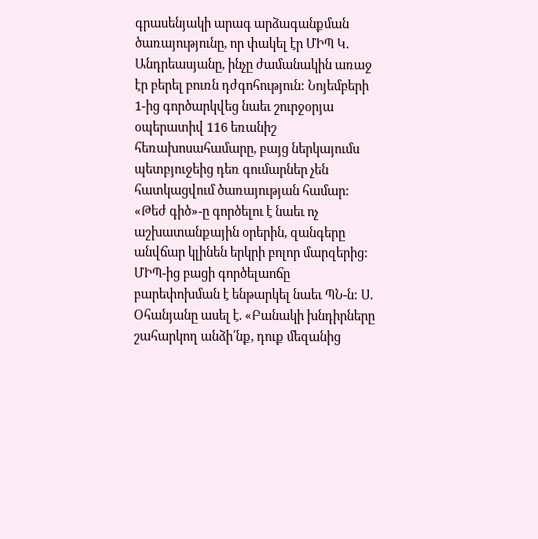գրասենյակի արագ արձագանքման ծառայությունը, որ փակել էր ՄԻՊ Կ. Անդրեասյանը, ինչը ժամանակին առաջ էր բերել բուռն դժգոհություն: Նոյեմբերի 1-ից գործարկվեց նաեւ շուրջօրյա օպերատիվ 116 եռանիշ հեռախոսահամարը, բայց ներկայումս պետբյուջեից դեռ գումարներ չեն հատկացվում ծառայության համար: «Թեժ գիծ»-ը գործելու է նաեւ ոչ աշխատանքային օրերին, զանգերը անվճար կլինեն երկրի բոլոր մարզերից:
ՄԻՊ-ից բացի գործելաոճը բարեփոխման է ենթարկել նաեւ ՊՆ-ն: Ս. Օհանյանը ասել է. «Բանակի խնդիրները շահարկող անձի՛նք, դուք մեզանից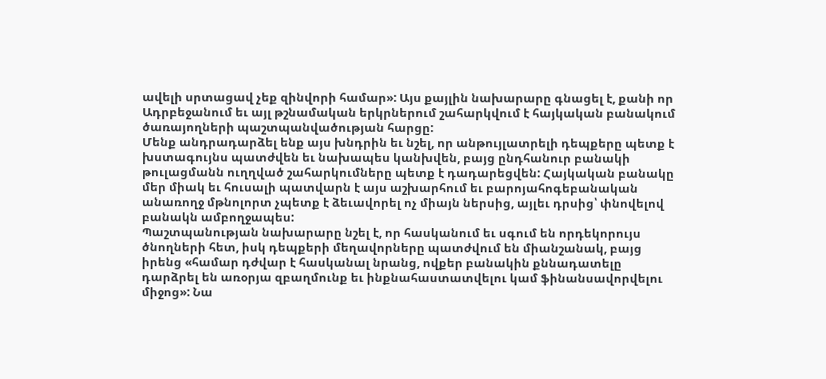ավելի սրտացավ չեք զինվորի համար»: Այս քայլին նախարարը գնացել է, քանի որ Ադրբեջանում եւ այլ թշնամական երկրներում շահարկվում է հայկական բանակում ծառայողների պաշտպանվածության հարցը:
Մենք անդրադարձել ենք այս խնդրին եւ նշել, որ անթույլատրելի դեպքերը պետք է խստագույնս պատժվեն եւ նախապես կանխվեն, բայց ընդհանուր բանակի թուլացմանն ուղղված շահարկումները պետք է դադարեցվեն: Հայկական բանակը մեր միակ եւ հուսալի պատվարն է այս աշխարհում եւ բարոյահոգեբանական անառողջ մթնոլորտ չպետք է ձեւավորել ոչ միայն ներսից, այլեւ դրսից՝ փնովելով բանակն ամբողջապես:
Պաշտպանության նախարարը նշել է, որ հասկանում եւ սգում են որդեկորույս ծնողների հետ, իսկ դեպքերի մեղավորները պատժվում են միանշանակ, բայց իրենց «համար դժվար է հասկանալ նրանց, ովքեր բանակին քննադատելը դարձրել են առօրյա զբաղմունք եւ ինքնահաստատվելու կամ ֆինանսավորվելու միջոց»: Նա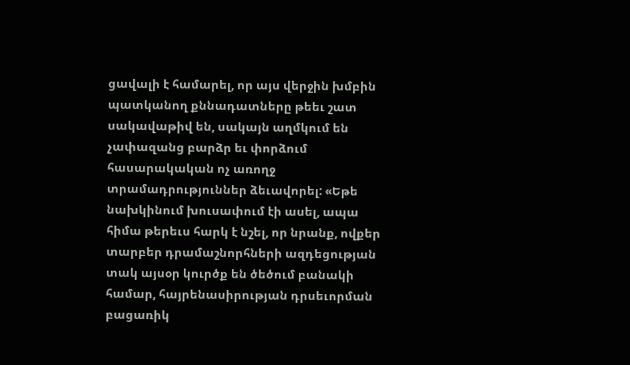ցավալի է համարել, որ այս վերջին խմբին պատկանող քննադատները թեեւ շատ սակավաթիվ են, սակայն աղմկում են չափազանց բարձր եւ փորձում հասարակական ոչ առողջ տրամադրություններ ձեւավորել: «Եթե նախկինում խուսափում էի ասել, ապա հիմա թերեւս հարկ է նշել, որ նրանք, ովքեր տարբեր դրամաշնորհների ազդեցության տակ այսօր կուրծք են ծեծում բանակի համար, հայրենասիրության դրսեւորման բացառիկ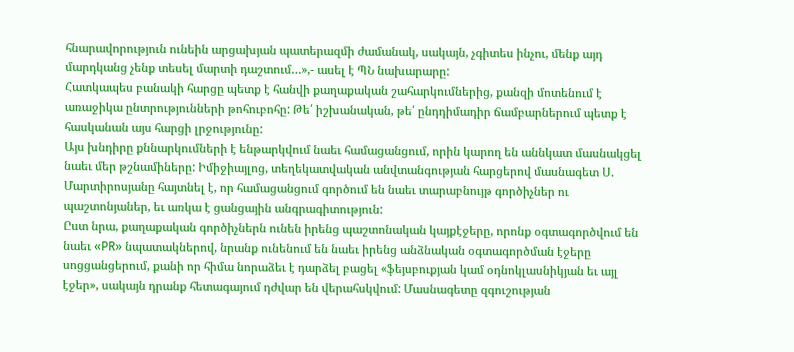հնարավորություն ունեին արցախյան պատերազմի ժամանակ, սակայն, չգիտես ինչու, մենք այդ մարդկանց չենք տեսել մարտի դաշտում…»,- ասել է ՊՆ նախարարը:
Հատկապես բանակի հարցը պետք է հանվի քաղաքական շահարկումներից, քանզի մոտենում է առաջիկա ընտրությունների թոհուբոհը: Թե՛ իշխանական, թե՛ ընդդիմադիր ճամբարներում պետք է հասկանան այս հարցի լրջությունը:
Այս խնդիրը քննարկումների է ենթարկվում նաեւ համացանցում, որին կարող են աննկատ մասնակցել նաեւ մեր թշնամիները: Իմիջիայլոց, տեղեկատվական անվտանգության հարցերով մասնագետ Ս. Մարտիրոսյանը հայտնել է, որ համացանցում գործում են նաեւ տարաբնույթ գործիչներ ու պաշտոնյաներ, եւ առկա է ցանցային անգրագիտություն:
Ըստ նրա, քաղաքական գործիչներն ունեն իրենց պաշտոնական կայքէջերը, որոնք օգտագործվում են նաեւ «PR» նպատակներով, նրանք ունենում են նաեւ իրենց անձնական օգտագործման էջերը սոցցանցերում, քանի որ հիմա նորաձեւ է դարձել բացել «ֆեյսբուքյան կամ օդնոկլասնիկյան եւ այլ էջեր», սակայն դրանք հետագայում դժվար են վերահսկվում: Մասնագետը զգուշության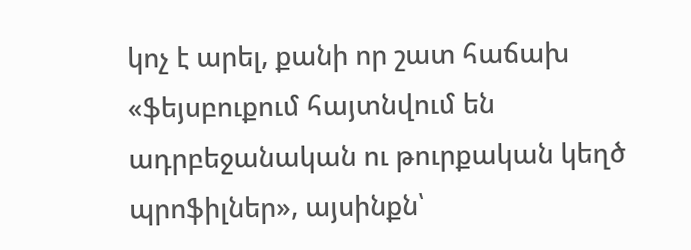կոչ է արել, քանի որ շատ հաճախ «ֆեյսբուքում հայտնվում են ադրբեջանական ու թուրքական կեղծ պրոֆիլներ», այսինքն՝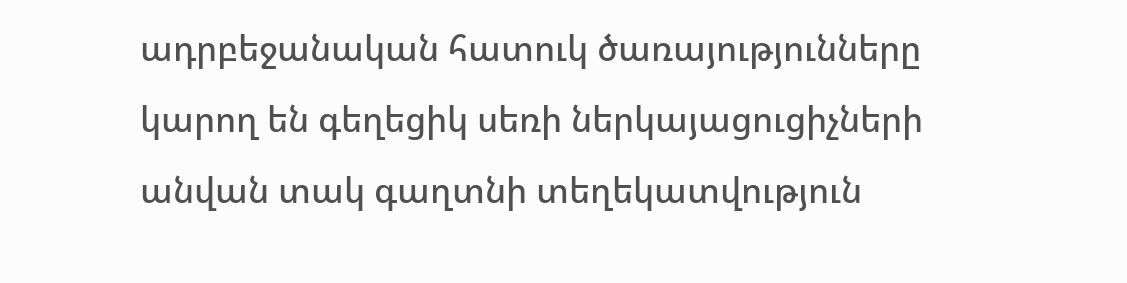ադրբեջանական հատուկ ծառայությունները կարող են գեղեցիկ սեռի ներկայացուցիչների անվան տակ գաղտնի տեղեկատվություն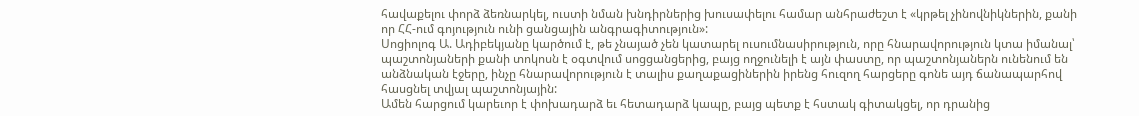հավաքելու փորձ ձեռնարկել, ուստի նման խնդիրներից խուսափելու համար անհրաժեշտ է «կրթել չինովնիկներին, քանի որ ՀՀ-ում գոյություն ունի ցանցային անգրագիտություն»:
Սոցիոլոգ Ա. Ադիբեկյանը կարծում է, թե չնայած չեն կատարել ուսումնասիրություն, որը հնարավորություն կտա իմանալ՝ պաշտոնյաների քանի տոկոսն է օգտվում սոցցանցերից, բայց ողջունելի է այն փաստը, որ պաշտոնյաներն ունենում են անձնական էջերը, ինչը հնարավորություն է տալիս քաղաքացիներին իրենց հուզող հարցերը գոնե այդ ճանապարհով հասցնել տվյալ պաշտոնյային:
Ամեն հարցում կարեւոր է փոխադարձ եւ հետադարձ կապը, բայց պետք է հստակ գիտակցել, որ դրանից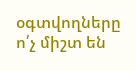օգտվողները ո՛չ միշտ են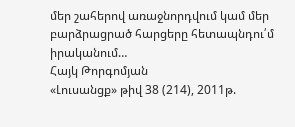մեր շահերով առաջնորդվում կամ մեր բարձրացրած հարցերը հետապնդու՛մ իրականում…
Հայկ Թորգոմյան
«Լուսանցք» թիվ 38 (214), 2011թ.